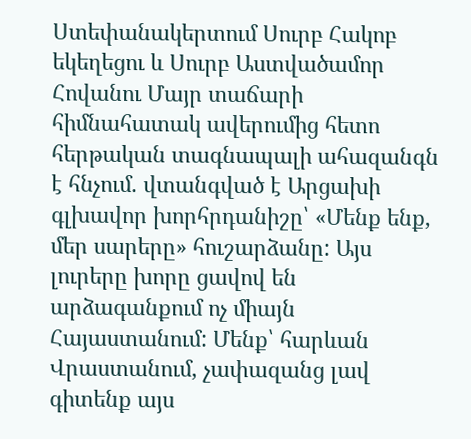Ստեփանակերտում Սուրբ Հակոբ եկեղեցու և Սուրբ Աստվածամոր Հովանու Մայր տաճարի հիմնահատակ ավերումից հետո հերթական տագնապալի ահազանգն է հնչում. վտանգված է Արցախի գլխավոր խորհրդանիշը՝ «Մենք ենք, մեր սարերը» հուշարձանը: Այս լուրերը խորը ցավով են արձագանքում ոչ միայն Հայաստանում: Մենք՝ հարևան Վրաստանում, չափազանց լավ գիտենք այս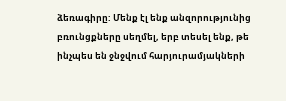ձեռագիրը: Մենք էլ ենք անզորությունից բռունցքները սեղմել, երբ տեսել ենք, թե ինչպես են ջնջվում հարյուրամյակների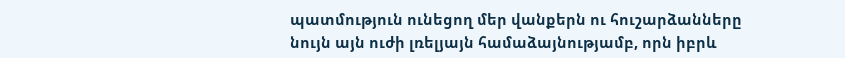պատմություն ունեցող մեր վանքերն ու հուշարձանները նույն այն ուժի լռելյայն համաձայնությամբ, որն իբրև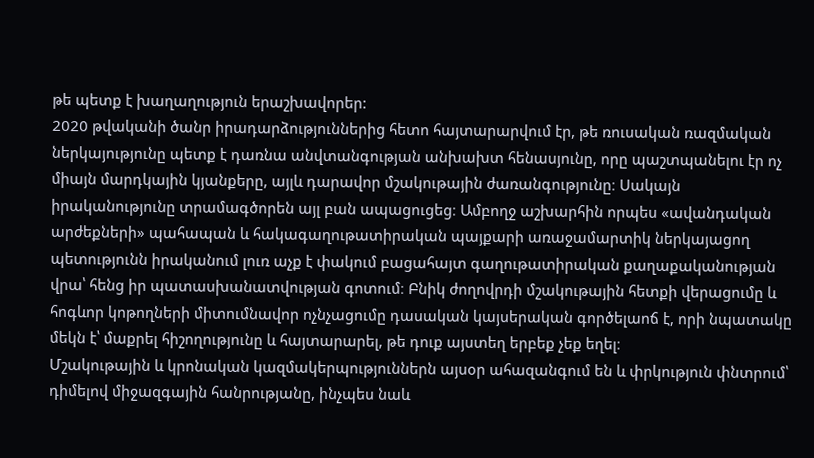թե պետք է խաղաղություն երաշխավորեր:
2020 թվականի ծանր իրադարձություններից հետո հայտարարվում էր, թե ռուսական ռազմական ներկայությունը պետք է դառնա անվտանգության անխախտ հենասյունը, որը պաշտպանելու էր ոչ միայն մարդկային կյանքերը, այլև դարավոր մշակութային ժառանգությունը։ Սակայն իրականությունը տրամագծորեն այլ բան ապացուցեց։ Ամբողջ աշխարհին որպես «ավանդական արժեքների» պահապան և հակագաղութատիրական պայքարի առաջամարտիկ ներկայացող պետությունն իրականում լուռ աչք է փակում բացահայտ գաղութատիրական քաղաքականության վրա՝ հենց իր պատասխանատվության գոտում։ Բնիկ ժողովրդի մշակութային հետքի վերացումը և հոգևոր կոթողների միտումնավոր ոչնչացումը դասական կայսերական գործելաոճ է, որի նպատակը մեկն է՝ մաքրել հիշողությունը և հայտարարել, թե դուք այստեղ երբեք չեք եղել։
Մշակութային և կրոնական կազմակերպություններն այսօր ահազանգում են և փրկություն փնտրում՝ դիմելով միջազգային հանրությանը, ինչպես նաև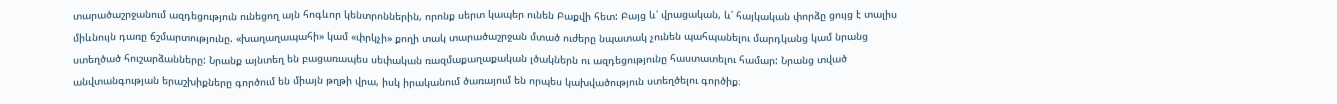տարածաշրջանում ազդեցություն ունեցող այն հոգևոր կենտրոններին, որոնք սերտ կապեր ունեն Բաքվի հետ: Բայց և՛ վրացական, և՛ հայկական փորձը ցույց է տալիս միևնույն դառը ճշմարտությունը. «խաղաղապահի» կամ «փրկչի» քողի տակ տարածաշրջան մտած ուժերը նպատակ չունեն պահպանելու մարդկանց կամ նրանց ստեղծած հուշարձանները: Նրանք այնտեղ են բացառապես սեփական ռազմաքաղաքական լծակներն ու ազդեցությունը հաստատելու համար: Նրանց տված անվտանգության երաշխիքները գործում են միայն թղթի վրա, իսկ իրականում ծառայում են որպես կախվածություն ստեղծելու գործիք։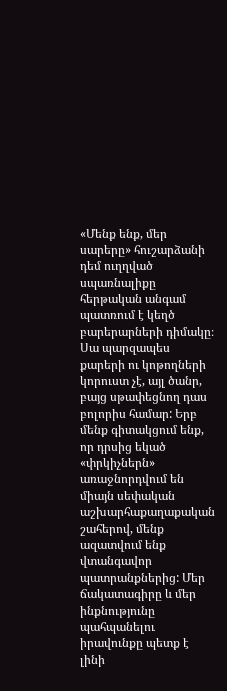«Մենք ենք, մեր սարերը» հուշարձանի դեմ ուղղված սպառնալիքը հերթական անգամ պատռում է կեղծ բարերարների դիմակը։ Սա պարզապես քարերի ու կոթողների կորուստ չէ, այլ ծանր, բայց սթափեցնող դաս բոլորիս համար: Երբ մենք գիտակցում ենք, որ դրսից եկած «փրկիչներն» առաջնորդվում են միայն սեփական աշխարհաքաղաքական շահերով, մենք ազատվում ենք վտանգավոր պատրանքներից: Մեր ճակատագիրը և մեր ինքնությունը պահպանելու իրավունքը պետք է լինի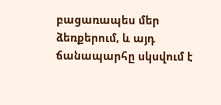բացառապես մեր ձեռքերում, և այդ ճանապարհը սկսվում է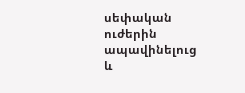սեփական ուժերին ապավինելուց և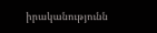իրականությունն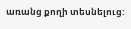առանց քողի տեսնելուց: